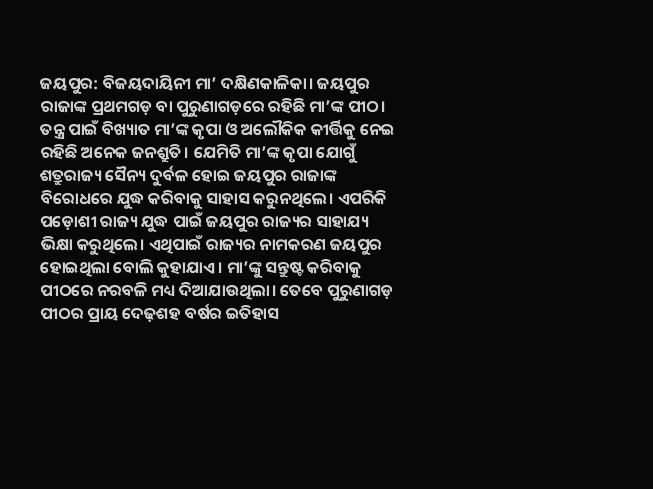ଜୟପୁର: ବିଜୟଦାୟିନୀ ମା’ ଦକ୍ଷିଣକାଳିକା। ଜୟପୁର ରାଜାଙ୍କ ପ୍ରଥମଗଡ଼ ବା ପୁରୁଣାଗଡ଼ରେ ରହିଛି ମା’ଙ୍କ ପୀଠ। ତନ୍ତ୍ର ପାଇଁ ବିଖ୍ୟାତ ମା’ଙ୍କ କୃପା ଓ ଅଲୌକିକ କୀର୍ତ୍ତିକୁ ନେଇ ରହିଛି ଅନେକ ଜନଶ୍ରୁତି। ଯେମିତି ମା’ଙ୍କ କୃପା ଯୋଗୁଁ ଶତ୍ରୁରାଜ୍ୟ ସୈନ୍ୟ ଦୁର୍ବଳ ହୋଇ ଜୟପୁର ରାଜାଙ୍କ ବିରୋଧରେ ଯୁଦ୍ଧ କରିବାକୁ ସାହାସ କରୁନଥିଲେ। ଏପରିକି ପଡ଼ୋଶୀ ରାଜ୍ୟ ଯୁଦ୍ଧ ପାଇଁ ଜୟପୁର ରାଜ୍ୟର ସାହାଯ୍ୟ ଭିକ୍ଷା କରୁଥିଲେ। ଏଥିପାଇଁ ରାଜ୍ୟର ନାମକରଣ ଜୟପୁର ହୋଇଥିଲା ବୋଲି କୁହାଯାଏ। ମା’ଙ୍କୁ ସନ୍ତୁଷ୍ଟ କରିବାକୁ ପୀଠରେ ନରବଳି ମଧ୍ୟ ଦିଆଯାଉଥିଲା। ତେବେ ପୁରୁଣାଗଡ଼ ପୀଠର ପ୍ରାୟ ଦେଢ଼ଶହ ବର୍ଷର ଇତିହାସ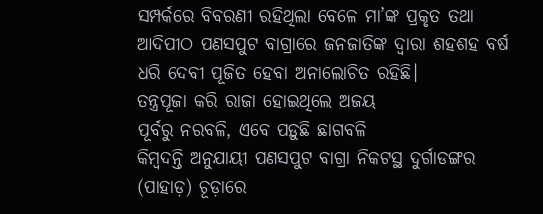ସମ୍ପର୍କରେ ବିବରଣୀ ରହିଥିଲା ବେଳେ ମା’ଙ୍କ ପ୍ରକୃତ ତଥା ଆଦିପୀଠ ପଣସପୁଟ ବାଗ୍ରାରେ ଜନଜାତିଙ୍କ ଦ୍ବାରା ଶହଶହ ବର୍ଷ ଧରି ଦେବୀ ପୂଜିତ ହେବା ଅନାଲୋଚିତ ରହିଛି।
ତନ୍ତ୍ରପୂଜା କରି ରାଜା ହୋଇଥିଲେ ଅଜୟ
ପୂର୍ବରୁ ନରବଳି, ଏବେ ପଡ଼ୁଛି ଛାଗବଳି
କିମ୍ବଦନ୍ତି ଅନୁଯାୟୀ ପଣସପୁଟ ବାଗ୍ରା ନିକଟସ୍ଥ ଦୁର୍ଗାଡଙ୍ଗର (ପାହାଡ଼) ଚୂଡ଼ାରେ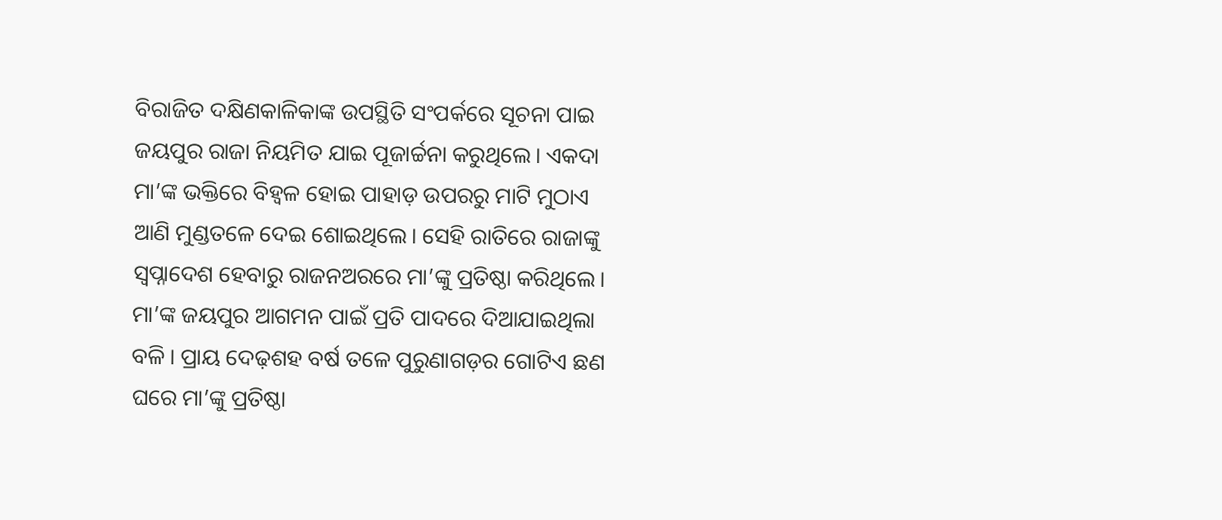ବିରାଜିତ ଦକ୍ଷିଣକାଳିକାଙ୍କ ଉପସ୍ଥିତି ସଂପର୍କରେ ସୂଚନା ପାଇ ଜୟପୁର ରାଜା ନିୟମିତ ଯାଇ ପୂଜାର୍ଚ୍ଚନା କରୁଥିଲେ। ଏକଦା ମା’ଙ୍କ ଭକ୍ତିରେ ବିହ୍ବଳ ହୋଇ ପାହାଡ଼ ଉପରରୁ ମାଟି ମୁଠାଏ ଆଣି ମୁଣ୍ଡତଳେ ଦେଇ ଶୋଇଥିଲେ। ସେହି ରାତିରେ ରାଜାଙ୍କୁ ସ୍ବପ୍ନାଦେଶ ହେବାରୁ ରାଜନଅରରେ ମା’ଙ୍କୁ ପ୍ରତିଷ୍ଠା କରିଥିଲେ। ମା’ଙ୍କ ଜୟପୁର ଆଗମନ ପାଇଁ ପ୍ରତି ପାଦରେ ଦିଆଯାଇଥିଲା ବଳି। ପ୍ରାୟ ଦେଢ଼ଶହ ବର୍ଷ ତଳେ ପୁରୁଣାଗଡ଼ର ଗୋଟିଏ ଛଣ ଘରେ ମା’ଙ୍କୁ ପ୍ରତିଷ୍ଠା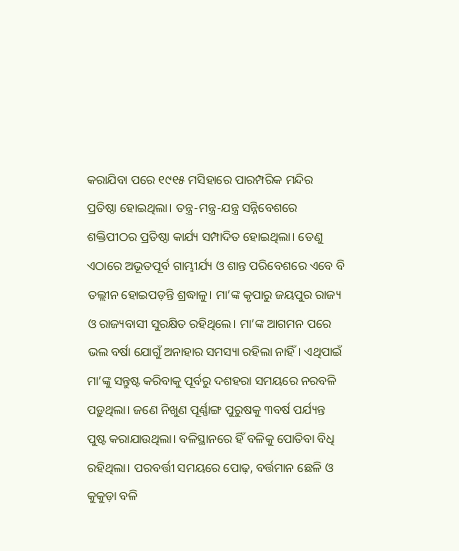କରାଯିବା ପରେ ୧୯୧୫ ମସିହାରେ ପାରମ୍ପରିକ ମନ୍ଦିର ପ୍ରତିଷ୍ଠା ହୋଇଥିଲା। ତନ୍ତ୍ର-ମନ୍ତ୍ର-ଯନ୍ତ୍ର ସନ୍ନିବେଶରେ ଶକ୍ତିପୀଠର ପ୍ରତିଷ୍ଠା କାର୍ଯ୍ୟ ସମ୍ପାଦିତ ହୋଇଥିଲା। ତେଣୁ ଏଠାରେ ଅଭୂତପୂର୍ବ ଗାମ୍ଭୀର୍ଯ୍ୟ ଓ ଶାନ୍ତ ପରିବେଶରେ ଏବେ ବି ତଲ୍ଲୀନ ହୋଇପଡ଼ନ୍ତି ଶ୍ରଦ୍ଧାଳୁ। ମା’ଙ୍କ କୃପାରୁ ଜୟପୁର ରାଜ୍ୟ ଓ ରାଜ୍ୟବାସୀ ସୁରକ୍ଷିତ ରହିଥିଲେ। ମା’ଙ୍କ ଆଗମନ ପରେ ଭଲ ବର୍ଷା ଯୋଗୁଁ ଅନାହାର ସମସ୍ୟା ରହିଲା ନାହିଁ। ଏଥିପାଇଁ ମା’ଙ୍କୁ ସନ୍ତୁଷ୍ଟ କରିବାକୁ ପୂର୍ବରୁ ଦଶହରା ସମୟରେ ନରବଳି ପଡ଼ୁଥିଲା। ଜଣେ ନିଖୁଣ ପୂର୍ଣ୍ଣାଙ୍ଗ ପୁରୁଷକୁ ୩ବର୍ଷ ପର୍ଯ୍ୟନ୍ତ ପୁଷ୍ଟ କରାଯାଉଥିଲା। ବଳିସ୍ଥାନରେ ହିଁ ବଳିକୁ ପୋତିବା ବିଧି ରହିଥିଲା। ପରବର୍ତ୍ତୀ ସମୟରେ ପୋଢ଼, ବର୍ତ୍ତମାନ ଛେଳି ଓ କୁକୁଡ଼ା ବଳି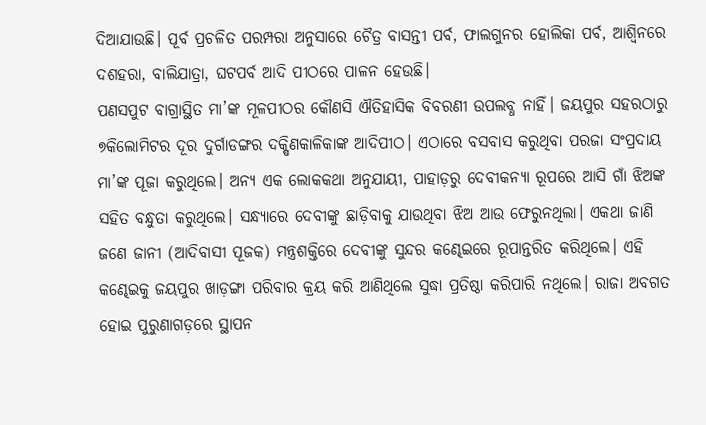ଦିଆଯାଉଛି। ପୂର୍ବ ପ୍ରଚଳିତ ପରମ୍ପରା ଅନୁସାରେ ଚୈତ୍ର ବାସନ୍ତୀ ପର୍ବ, ଫାଲଗୁନର ହୋଲିକା ପର୍ବ, ଆଶ୍ବିନରେ ଦଶହରା, ବାଲିଯାତ୍ରା, ଘଟପର୍ବ ଆଦି ପୀଠରେ ପାଳନ ହେଉଛି।
ପଣସପୁଟ ବାଗ୍ରାସ୍ଥିତ ମା’ଙ୍କ ମୂଳପୀଠର କୌଣସି ଐତିହାସିକ ବିବରଣୀ ଉପଲବ୍ଧ ନାହିଁ। ଜୟପୁର ସହରଠାରୁ ୭କିଲୋମିଟର ଦୂର ଦୁର୍ଗାଡଙ୍ଗର ଦକ୍ଷିଣକାଳିକାଙ୍କ ଆଦିପୀଠ। ଏଠାରେ ବସବାସ କରୁଥିବା ପରଜା ସଂପ୍ରଦାୟ ମା’ଙ୍କ ପୂଜା କରୁଥିଲେ। ଅନ୍ୟ ଏକ ଲୋକକଥା ଅନୁଯାୟୀ, ପାହାଡ଼ରୁ ଦେବୀକନ୍ୟା ରୂପରେ ଆସି ଗାଁ ଝିଅଙ୍କ ସହିତ ବନ୍ଧୁତା କରୁଥିଲେ। ସନ୍ଧ୍ୟାରେ ଦେବୀଙ୍କୁ ଛାଡ଼ିବାକୁ ଯାଉଥିବା ଝିଅ ଆଉ ଫେରୁନଥିଲା। ଏକଥା ଜାଣି ଜଣେ ଜାନୀ (ଆଦିବାସୀ ପୂଜକ) ମନ୍ତ୍ରଶକ୍ତିରେ ଦେବୀଙ୍କୁ ସୁନ୍ଦର କଣ୍ଢେଇରେ ରୂପାନ୍ତରିତ କରିଥିଲେ। ଏହି କଣ୍ଢେଇକୁ ଜୟପୁର ଖାଡ଼ଙ୍ଗା ପରିବାର କ୍ରୟ କରି ଆଣିଥିଲେ ସୁଦ୍ଧା ପ୍ରତିଷ୍ଠା କରିପାରି ନଥିଲେ। ରାଜା ଅବଗତ ହୋଇ ପୁରୁଣାଗଡ଼ରେ ସ୍ଥାପନ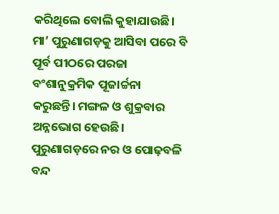କରିଥିଲେ ବୋଲି କୁହାଯାଉଛି। ମା’ ପୁରୁଣାଗଡ଼କୁ ଆସିବା ପରେ ବି ପୂର୍ବ ପୀଠରେ ପରଜା ବଂଶାନୁକ୍ରମିକ ପୂଜାର୍ଚ୍ଚନା କରୁଛନ୍ତି। ମଙ୍ଗଳ ଓ ଶୁକ୍ରବାର ଅନ୍ନଭୋଗ ହେଉଛି। ପୁରୁଣାଗଡ଼ରେ ନର ଓ ପୋଢ଼ବଳି ବନ୍ଦ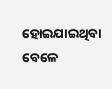ହୋଇଯାଇଥିବା ବେଳେ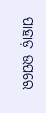ପାହାଡ଼ ଉପରେ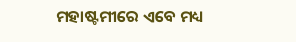ମହାଷ୍ଟମୀରେ ଏବେ ମଧ୍ୟ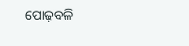ପୋଢ଼ବଳି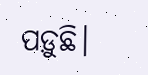ପଡ଼ୁଛି।